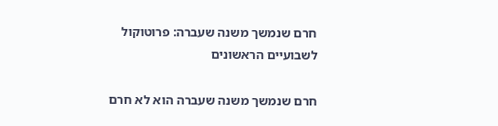חרם שנמשך משנה שעברה: פרוטוקול לשבועיים הראשונים

חרם שנמשך משנה שעברה הוא לא חרם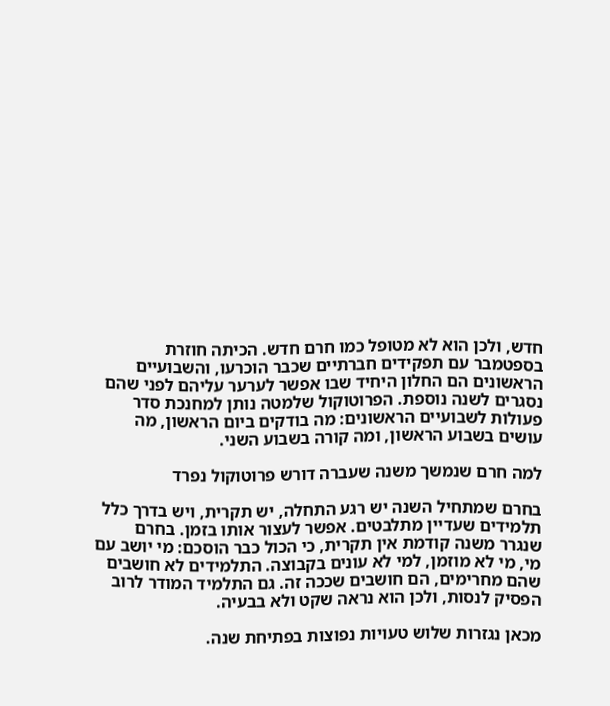חדש, ולכן הוא לא מטופל כמו חרם חדש. הכיתה חוזרת בספטמבר עם תפקידים חברתיים שכבר הוכרעו, והשבועיים הראשונים הם החלון היחיד שבו אפשר לערער עליהם לפני שהם נסגרים לשנה נוספת. הפרוטוקול שלמטה נותן למחנכת סדר פעולות לשבועיים הראשונים: מה בודקים ביום הראשון, מה עושים בשבוע הראשון, ומה קורה בשבוע השני.

למה חרם שנמשך משנה שעברה דורש פרוטוקול נפרד

בחרם שמתחיל השנה יש רגע התחלה, יש תקרית, ויש בדרך כלל תלמידים שעדיין מתלבטים. אפשר לעצור אותו בזמן. בחרם שנגרר משנה קודמת אין תקרית, כי הכול כבר הוסכם: מי יושב עם מי, מי לא מוזמן, למי לא עונים בקבוצה. התלמידים לא חושבים שהם מחרימים, הם חושבים שככה זה. גם התלמיד המודר לרוב הפסיק לנסות, ולכן הוא נראה שקט ולא בבעיה.

מכאן נגזרות שלוש טעויות נפוצות בפתיחת שנה.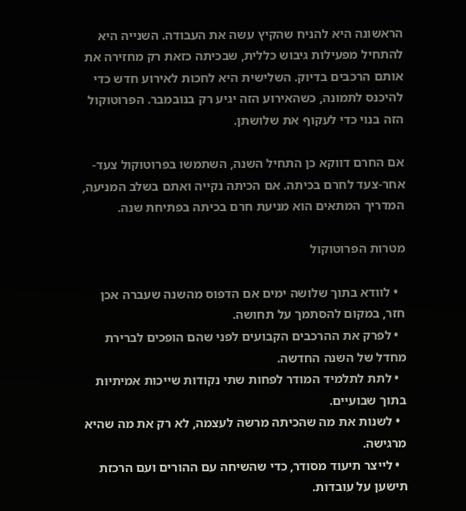הראשונה היא להניח שהקיץ עשה את העבודה. השנייה היא להתחיל מפעילות גיבוש כללית, שבכיתה כזאת רק מחזירה את אותם הרכבים בדיוק. השלישית היא לחכות לאירוע חדש כדי להיכנס לתמונה, כשהאירוע הזה יגיע רק בנובמבר. הפרוטוקול הזה בנוי כדי לעקוף את שלושתן.

אם החרם דווקא כן התחיל השנה, השתמשו בפרוטוקול צעד-אחר-צעד לחרם בכיתה. אם הכיתה נקייה ואתם בשלב המניעה, המדריך המתאים הוא מניעת חרם בכיתה בפתיחת שנה.

מטרות הפרוטוקול

  • לוודא בתוך שלושה ימים אם הדפוס מהשנה שעברה אכן חזר, במקום להסתמך על תחושה.
  • לפרק את ההרכבים הקבועים לפני שהם הופכים לברירת מחדל של השנה החדשה.
  • לתת לתלמיד המודר לפחות שתי נקודות שייכות אמיתיות בתוך שבועיים.
  • לשנות את מה שהכיתה מרשה לעצמה, לא רק את מה שהיא מרגישה.
  • לייצר תיעוד מסודר, כדי שהשיחה עם ההורים ועם הרכזת תישען על עובדות.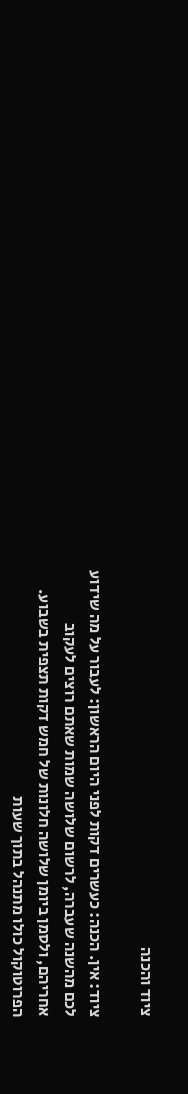ציוד והכנה

ציוד: אין. הכנה: כעשרים דקות לפני היום הראשון: לעבור על מה שידוע לכם מהשנה שעברה, לרשום שלושה שמות שאתם רוצים לעקוב אחריהם, ולסמן ביומן שלושה חלונות של חמש דקות תצפית בשבוע. הפרוטוקול כולו מתנהל בתוך שעות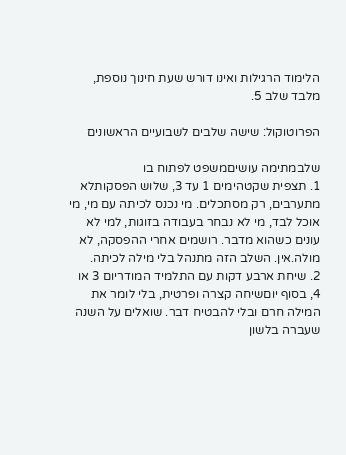הלימוד הרגילות ואינו דורש שעת חינוך נוספת, מלבד שלב 5.

הפרוטוקול: שישה שלבים לשבועיים הראשונים

שלבמתימה עושיםמשפט לפתוח בו
1. תצפית שקטהימים 1 עד 3, שלוש הפסקותלא מתערבים, רק מסתכלים. מי נכנס לכיתה עם מי, מי אוכל לבד, מי לא נבחר בעבודה בזוגות, למי לא עונים כשהוא מדבר. רושמים אחרי ההפסקה, לא מולה.אין. השלב הזה מתנהל בלי מילה לכיתה.
2. שיחת ארבע דקות עם התלמיד המודריום 3 או 4, בסוף יוםשיחה קצרה ופרטית, בלי לומר את המילה חרם ובלי להבטיח דבר. שואלים על השנה שעברה בלשון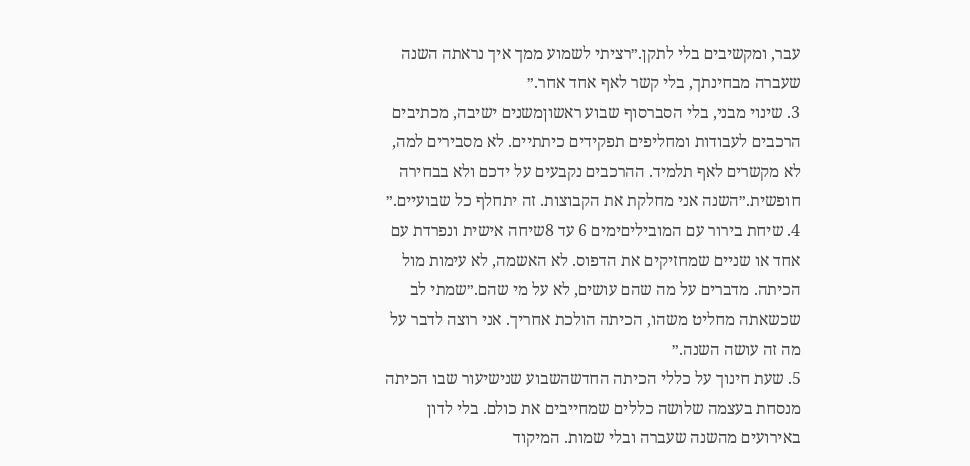עבר, ומקשיבים בלי לתקן.״רציתי לשמוע ממך איך נראתה השנה שעברה מבחינתך, בלי קשר לאף אחד אחר.״
3. שינוי מבני, בלי הסברסוף שבוע ראשוןמשנים ישיבה, מכתיבים הרכבים לעבודות ומחליפים תפקידים כיתתיים. לא מסבירים למה, לא מקשרים לאף תלמיד. ההרכבים נקבעים על ידכם ולא בבחירה חופשית.״השנה אני מחלקת את הקבוצות. זה יתחלף כל שבועיים.״
4. שיחת בירור עם המוביליםימים 6 עד 8שיחה אישית ונפרדת עם אחד או שניים שמחזיקים את הדפוס. לא האשמה, לא עימות מול הכיתה. מדברים על מה שהם עושים, לא על מי שהם.״שמתי לב שכשאתה מחליט משהו, הכיתה הולכת אחריך. אני רוצה לדבר על מה זה עושה השנה.״
5. שעת חינוך על כללי הכיתה החדשהשבוע שנישיעור שבו הכיתה מנסחת בעצמה שלושה כללים שמחייבים את כולם. בלי לדון באירועים מהשנה שעברה ובלי שמות. המיקוד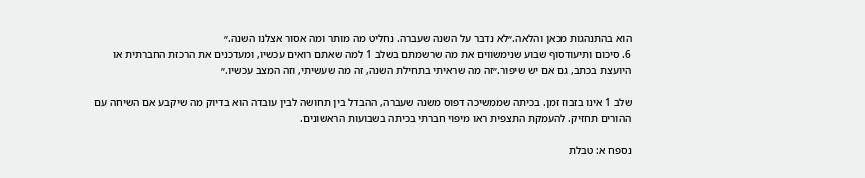הוא בהתנהגות מכאן והלאה.״לא נדבר על השנה שעברה. נחליט מה מותר ומה אסור אצלנו השנה.״
6. סיכום ותיעודסוף שבוע שנימשווים את מה שרשמתם בשלב 1 למה שאתם רואים עכשיו, ומעדכנים את הרכזת החברתית או היועצת בכתב, גם אם יש שיפור.״זה מה שראיתי בתחילת השנה, זה מה שעשיתי, וזה המצב עכשיו.״

שלב 1 אינו בזבוז זמן. בכיתה שממשיכה דפוס משנה שעברה, ההבדל בין תחושה לבין עובדה הוא בדיוק מה שיקבע אם השיחה עם ההורים תחזיק. להעמקת התצפית ראו מיפוי חברתי בכיתה בשבועות הראשונים.

נספח א: טבלת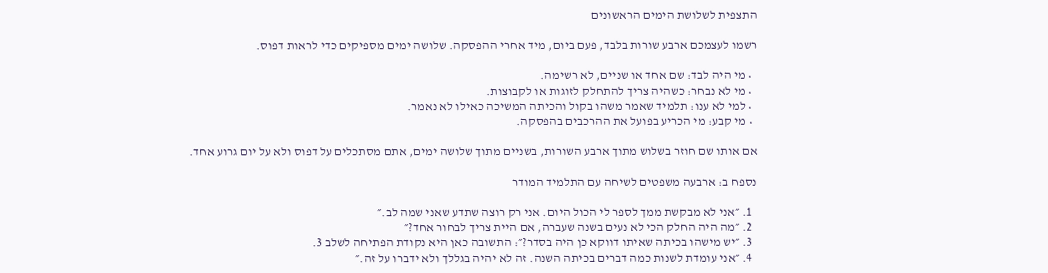התצפית לשלושת הימים הראשונים

רשמו לעצמכם ארבע שורות בלבד, פעם ביום, מיד אחרי ההפסקה. שלושה ימים מספיקים כדי לראות דפוס.

  • מי היה לבד: שם אחד או שניים, לא רשימה.
  • מי לא נבחר: כשהיה צריך להתחלק לזוגות או לקבוצות.
  • למי לא ענו: תלמיד שאמר משהו בקול והכיתה המשיכה כאילו לא נאמר.
  • מי קבע: מי הכריע בפועל את ההרכבים בהפסקה.

אם אותו שם חוזר בשלוש מתוך ארבע השורות, בשניים מתוך שלושה ימים, אתם מסתכלים על דפוס ולא על יום גרוע אחד.

נספח ב: ארבעה משפטים לשיחה עם התלמיד המודר

  1. ״אני לא מבקשת ממך לספר לי הכול היום. אני רק רוצה שתדע שאני שמה לב.״
  2. ״מה היה החלק הכי לא נעים בשנה שעברה, אם היית צריך לבחור אחד?״
  3. ״יש מישהו בכיתה שאיתו דווקא כן היה בסדר?״: התשובה כאן היא נקודת הפתיחה לשלב 3.
  4. ״אני עומדת לשנות כמה דברים בכיתה השנה. זה לא יהיה בגללך ולא ידברו על זה.״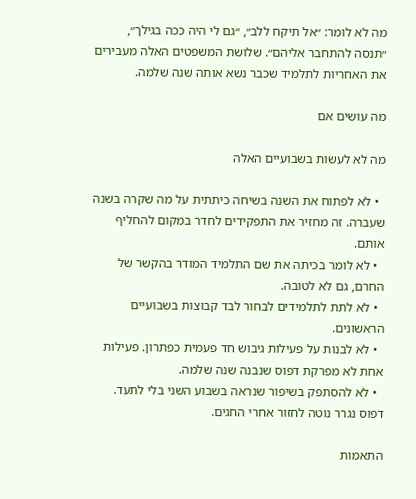מה לא לומר: ״אל תיקח ללב״, ״גם לי היה ככה בגילך״, ״תנסה להתחבר אליהם״. שלושת המשפטים האלה מעבירים את האחריות לתלמיד שכבר נשא אותה שנה שלמה.

מה עושים אם

מה לא לעשות בשבועיים האלה

  • לא לפתוח את השנה בשיחה כיתתית על מה שקרה בשנה שעברה. זה מחזיר את התפקידים לחדר במקום להחליף אותם.
  • לא לומר בכיתה את שם התלמיד המודר בהקשר של החרם, גם לא לטובה.
  • לא לתת לתלמידים לבחור לבד קבוצות בשבועיים הראשונים.
  • לא לבנות על פעילות גיבוש חד פעמית כפתרון. פעילות אחת לא מפרקת דפוס שנבנה שנה שלמה.
  • לא להסתפק בשיפור שנראה בשבוע השני בלי לתעד. דפוס נגרר נוטה לחזור אחרי החגים.

התאמות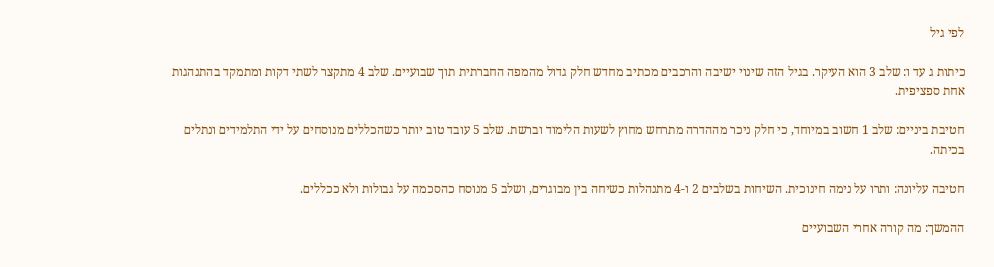לפי גיל

כיתות ג עד ו: שלב 3 הוא העיקר. בגיל הזה שינוי ישיבה והרכבים מכתיב מחדש חלק גדול מהמפה החברתית תוך שבועיים. שלב 4 מתקצר לשתי דקות ומתמקד בהתנהגות אחת ספציפית.

חטיבת ביניים: שלב 1 חשוב במיוחד, כי חלק ניכר מההדרה מתרחש מחוץ לשעות הלימוד וברשת. שלב 5 עובד טוב יותר כשהכללים מנוסחים על ידי התלמידים ונתלים בכיתה.

חטיבה עליונה: ותרו על נימה חינוכית. השיחות בשלבים 2 ו-4 מתנהלות כשיחה בין מבוגרים, ושלב 5 מנוסח כהסכמה על גבולות ולא ככללים.

ההמשך: מה קורה אחרי השבועיים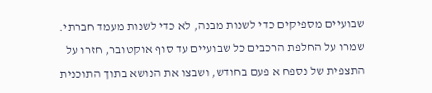שבועיים מספיקים כדי לשנות מבנה, לא כדי לשנות מעמד חברתי. שמרו על החלפת הרכבים כל שבועיים עד סוף אוקטובר, חזרו על התצפית של נספח א פעם בחודש, ושבצו את הנושא בתוך התוכנית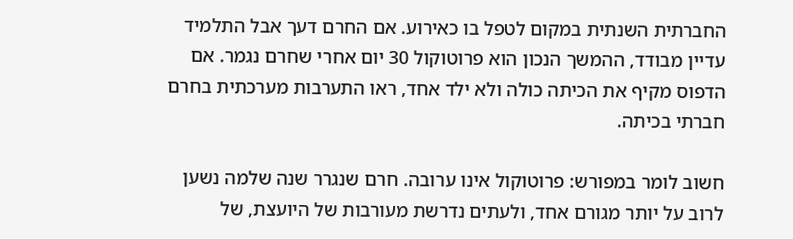החברתית השנתית במקום לטפל בו כאירוע. אם החרם דעך אבל התלמיד עדיין מבודד, ההמשך הנכון הוא פרוטוקול 30 יום אחרי שחרם נגמר. אם הדפוס מקיף את הכיתה כולה ולא ילד אחד, ראו התערבות מערכתית בחרם חברתי בכיתה.

חשוב לומר במפורש: פרוטוקול אינו ערובה. חרם שנגרר שנה שלמה נשען לרוב על יותר מגורם אחד, ולעתים נדרשת מעורבות של היועצת, של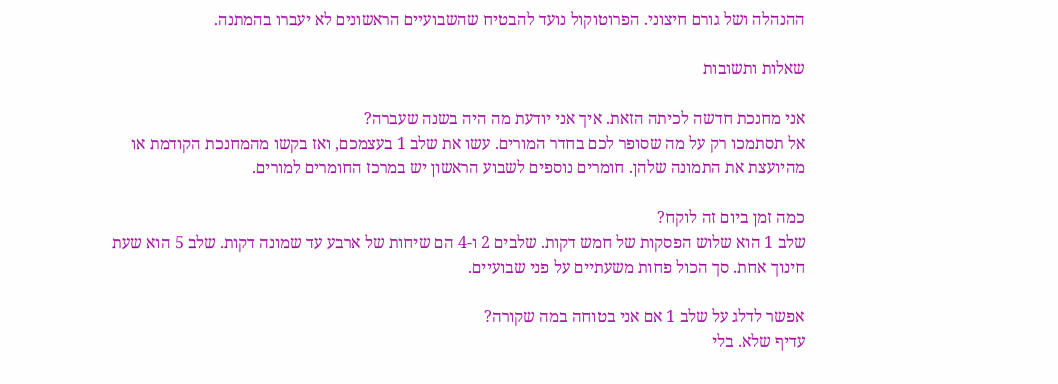ההנהלה ושל גורם חיצוני. הפרוטוקול נועד להבטיח שהשבועיים הראשונים לא יעברו בהמתנה.

שאלות ותשובות

אני מחנכת חדשה לכיתה הזאת. איך אני יודעת מה היה בשנה שעברה?
אל תסתמכו רק על מה שסופר לכם בחדר המורים. עשו את שלב 1 בעצמכם, ואז בקשו מהמחנכת הקודמת או מהיועצת את התמונה שלהן. חומרים נוספים לשבוע הראשון יש במרכז החומרים למורים.

כמה זמן ביום זה לוקח?
שלב 1 הוא שלוש הפסקות של חמש דקות. שלבים 2 ו-4 הם שיחות של ארבע עד שמונה דקות. שלב 5 הוא שעת חינוך אחת. סך הכול פחות משעתיים על פני שבועיים.

אפשר לדלג על שלב 1 אם אני בטוחה במה שקורה?
עדיף שלא. בלי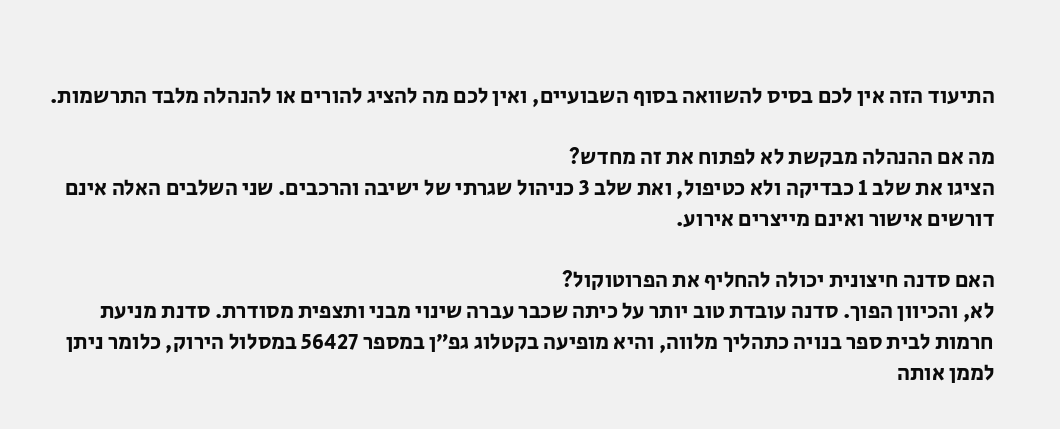התיעוד הזה אין לכם בסיס להשוואה בסוף השבועיים, ואין לכם מה להציג להורים או להנהלה מלבד התרשמות.

מה אם ההנהלה מבקשת לא לפתוח את זה מחדש?
הציגו את שלב 1 כבדיקה ולא כטיפול, ואת שלב 3 כניהול שגרתי של ישיבה והרכבים. שני השלבים האלה אינם דורשים אישור ואינם מייצרים אירוע.

האם סדנה חיצונית יכולה להחליף את הפרוטוקול?
לא, והכיוון הפוך. סדנה עובדת טוב יותר על כיתה שכבר עברה שינוי מבני ותצפית מסודרת. סדנת מניעת חרמות לבית ספר בנויה כתהליך מלווה, והיא מופיעה בקטלוג גפ״ן במספר 56427 במסלול הירוק, כלומר ניתן לממן אותה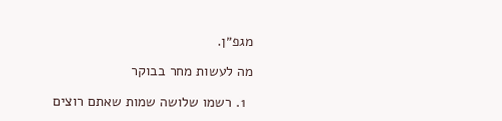מגפ״ן.

מה לעשות מחר בבוקר

  1. רשמו שלושה שמות שאתם רוצים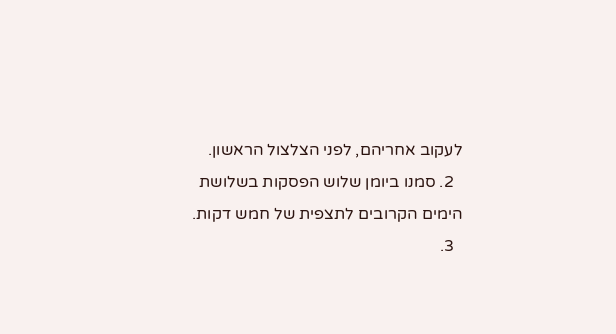לעקוב אחריהם, לפני הצלצול הראשון.
  2. סמנו ביומן שלוש הפסקות בשלושת הימים הקרובים לתצפית של חמש דקות.
  3.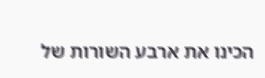הכינו את ארבע השורות של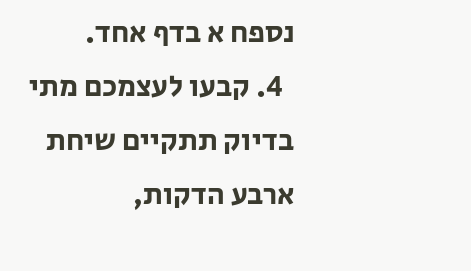נספח א בדף אחד.
  4. קבעו לעצמכם מתי בדיוק תתקיים שיחת ארבע הדקות,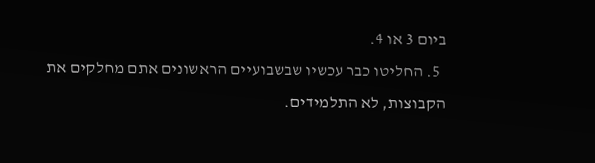ביום 3 או 4.
  5. החליטו כבר עכשיו שבשבועיים הראשונים אתם מחלקים את הקבוצות, לא התלמידים.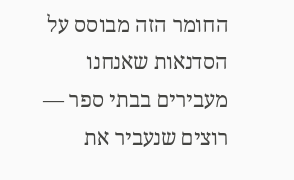החומר הזה מבוסס על הסדנאות שאנחנו מעבירים בבתי ספר — רוצים שנעביר את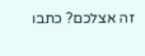זה אצלכם? כתבו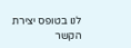לנו בטופס יצירת הקשר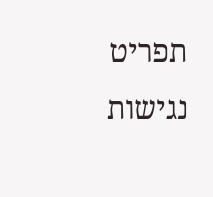תפריט נגישות